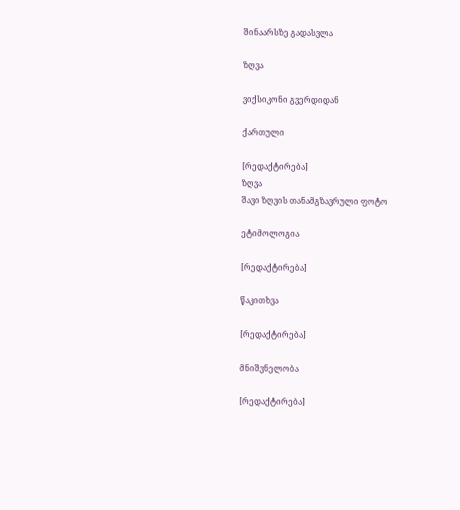შინაარსზე გადასვლა

ზღვა

ვიქსიკონი გვერდიდან

ქართული

[რედაქტირება]
ზღვა
შავი ზღვის თანამგზავრული ფოტო

ეტიმოლოგია

[რედაქტირება]

წაკითხვა

[რედაქტირება]

მნიშვნელობა

[რედაქტირება]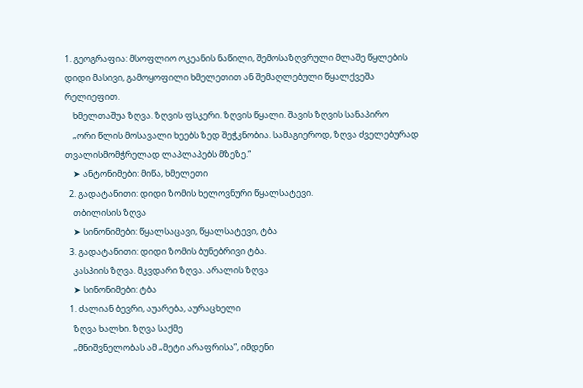1. გეოგრაფია: მსოფლიო ოკეანის ნაწილი, შემოსაზღვრული მლაშე წყლების დიდი მასივი, გამოყოფილი ხმელეთით ან შემაღლებული წყალქვეშა რელიეფით.
    ხმელთაშუა ზღვა. ზღვის ფსკერი. ზღვის წყალი. შავის ზღვის სანაპირო
    „ორი წლის მოსავალი ხეებს ზედ შეჭკნობია. სამაგიეროდ, ზღვა ძველებურად თვალისმომჭრელად ლაპლაპებს მზეზე.“
    ➤ ანტონიმები: მიწა, ხმელეთი
  2. გადატანითი: დიდი ზომის ხელოვნური წყალსატევი.
    თბილისის ზღვა
    ➤ სინონიმები: წყალსაცავი, წყალსატევი, ტბა
  3. გადატანითი: დიდი ზომის ბუნებრივი ტბა.
    კასპიის ზღვა. მკვდარი ზღვა. არალის ზღვა
    ➤ სინონიმები: ტბა
  1. ძალიან ბევრი, აუარება, აურაცხელი
    ზღვა ხალხი. ზღვა საქმე
    „მნიშვნელობას ამ „მეტი არაფრისა”, იმდენი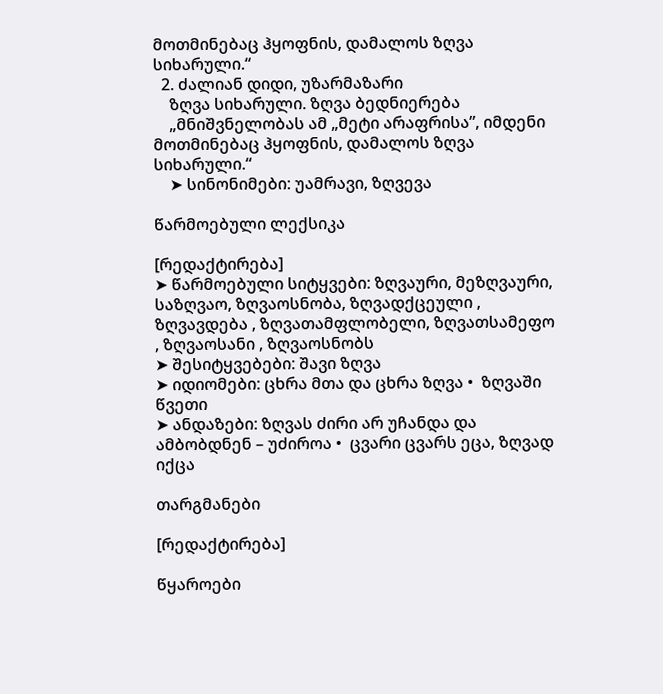მოთმინებაც ჰყოფნის, დამალოს ზღვა სიხარული.“
  2. ძალიან დიდი, უზარმაზარი
    ზღვა სიხარული. ზღვა ბედნიერება
    „მნიშვნელობას ამ „მეტი არაფრისა”, იმდენი მოთმინებაც ჰყოფნის, დამალოს ზღვა სიხარული.“
    ➤ სინონიმები: უამრავი, ზღვევა

წარმოებული ლექსიკა

[რედაქტირება]
➤ წარმოებული სიტყვები: ზღვაური, მეზღვაური, საზღვაო, ზღვაოსნობა, ზღვადქცეული , ზღვავდება , ზღვათამფლობელი, ზღვათსამეფო , ზღვაოსანი , ზღვაოსნობს
➤ შესიტყვებები: შავი ზღვა
➤ იდიომები: ცხრა მთა და ცხრა ზღვა •  ზღვაში წვეთი
➤ ანდაზები: ზღვას ძირი არ უჩანდა და ამბობდნენ – უძიროა •  ცვარი ცვარს ეცა, ზღვად იქცა

თარგმანები

[რედაქტირება]

წყაროები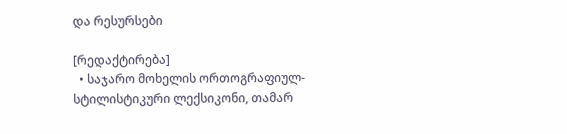და რესურსები

[რედაქტირება]
  • საჯარო მოხელის ორთოგრაფიულ-სტილისტიკური ლექსიკონი, თამარ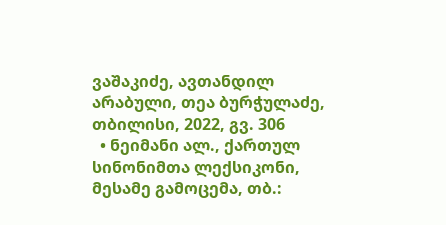ვაშაკიძე, ავთანდილ არაბული, თეა ბურჭულაძე, თბილისი, 2022, გვ. 306
  • ნეიმანი ალ., ქართულ სინონიმთა ლექსიკონი, მესამე გამოცემა, თბ.: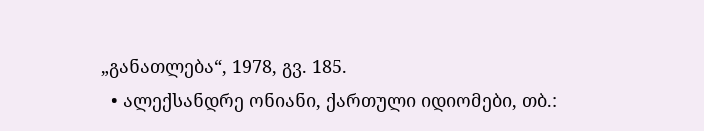„განათლება“, 1978, გვ. 185.
  • ალექსანდრე ონიანი, ქართული იდიომები, თბ.: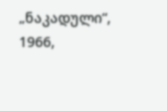„ნაკადული“, 1966,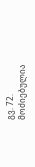გვ. 72.
მოძიებულია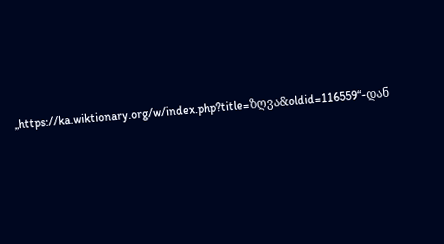„https://ka.wiktionary.org/w/index.php?title=ზღვა&oldid=116559“-დან